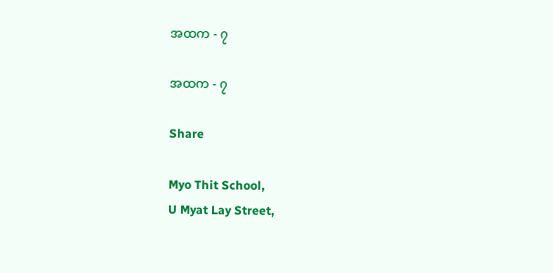အထက - ၇

အထက - ၇

Share

Myo Thit School,
U Myat Lay Street,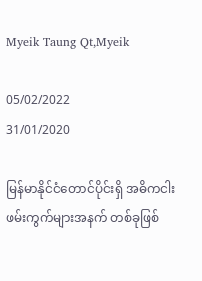Myeik Taung Qt,Myeik

05/02/2022
31/01/2020

မြန်မာနိုင်ငံတောင်ပိုင်းရှိ အဓိကငါးဖမ်းကွက်များအနက် တစ်ခုဖြစ်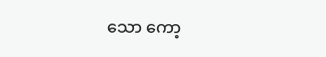သော ကော့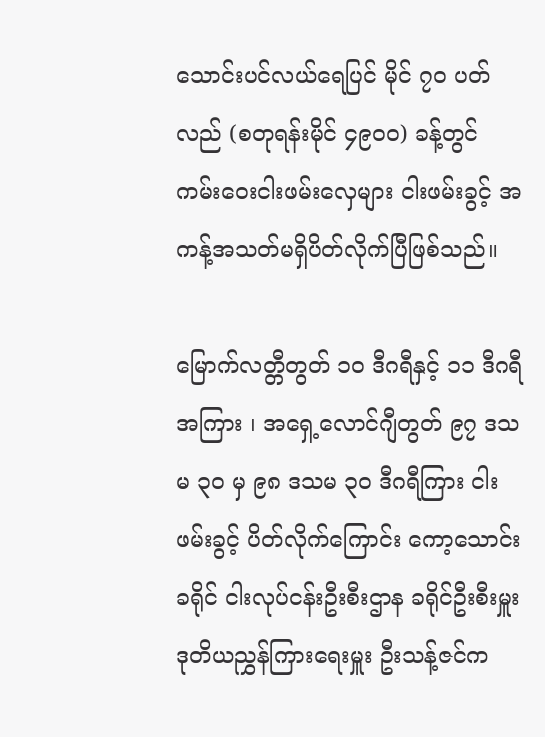သောင်းပင်လယ်ရေပြင် မိုင် ၇၀ ပတ်လည် (စတုရန်းမိုင် ၄၉၀ဝ) ခန့်တွင် ကမ်းဝေးငါးဖမ်းလှေများ ငါးဖမ်းခွင့် အကန့်အသတ်မရှိပိတ်လိုက်ပြီဖြစ်သည်။

မြောက်လတ္တီတွတ် ၁၀ ဒီဂရီနှင့် ၁၁ ဒီဂရီအကြား ၊ အရှေ့လောင်ဂျီတွတ် ၉၇ ဒသမ ၃၀ မှ ၉၈ ဒသမ ၃၀ ဒီဂရီကြား ငါးဖမ်းခွင့် ပိတ်လိုက်ကြောင်း ကော့သောင်းခရိုင် ငါးလုပ်ငန်းဦးစီးဌာန ခရိုင်ဦးစီးမှူး ဒုတိယညွှန်ကြားရေးမှူး ဦးသန့်ဇင်က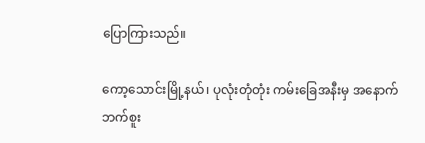ပြောကြားသည်။

ကော့သောင်းမြို့နယ်၊ ပုလုံးတုံတုံး ကမ်းခြေအနီးမှ အနောက်ဘက်စူး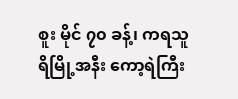စူး မိုင် ၇၀ ခန့်၊ ကရသူရိမြို့အနီး ကော့ရဲကြီး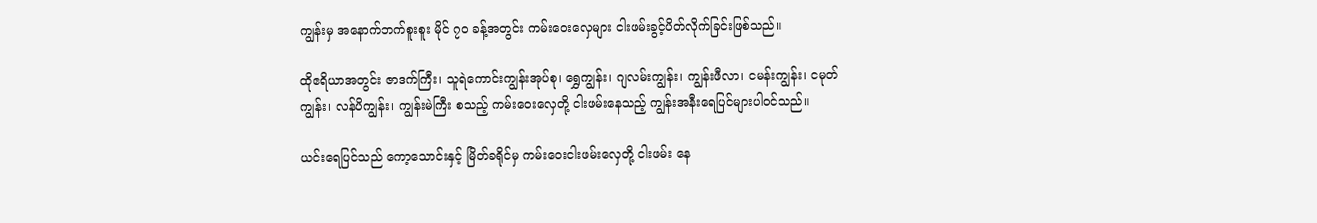ကျွန်းမှ အနောက်ဘက်စူးစူး မိုင် ၇၀ ခန့်အတွင်း ကမ်းဝေးလှေများ ငါးဖမ်းခွင့်ပိတ်လိုက်ခြင်းဖြစ်သည်။

ထိုဧရိယာအတွင်း ဇာဒက်ကြီး၊ သူရဲကောင်းကျွန်းအုပ်စု၊ ရွှေကျွန်း၊ ဂျလမ်းကျွန်း၊ ကျွန်းဖီလာ၊ ငမန်းကျွန်း၊ ငမုတ်ကျွန်း၊ လန်ပိကျွန်း၊ ကျွန်းမဲကြီး စသည့် ကမ်းဝေးလှေတို့ ငါးဖမ်းနေသည့် ကျွန်းအနီးရေပြင်များပါဝင်သည်။

ယင်းရေပြင်သည် ကော့သောင်းနှင့် မြိတ်ခရိုင်မှ ကမ်းဝေးငါးဖမ်းလှေတို့ ငါးဖမ်း နေ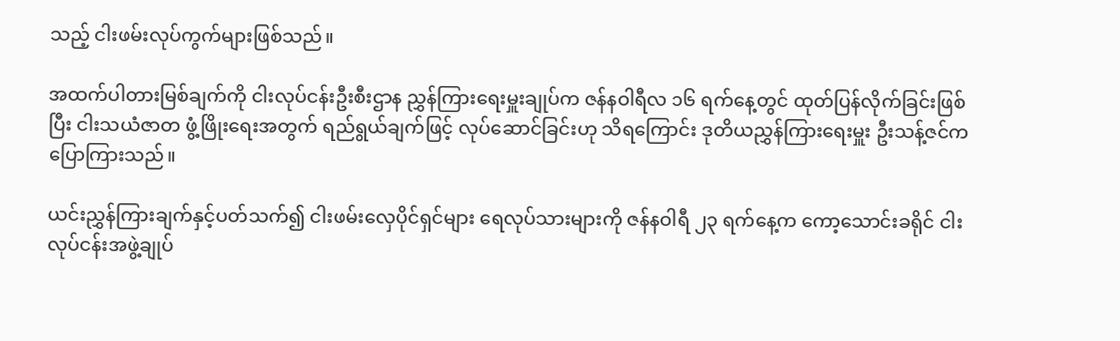သည့် ငါးဖမ်းလုပ်ကွက်များဖြစ်သည်။

အထက်ပါတားမြစ်ချက်ကို ငါးလုပ်ငန်းဦးစီးဌာန ညွှန်ကြားရေးမှူးချုပ်က ဇန်နဝါရီလ ၁၆ ရက်နေ့တွင် ထုတ်ပြန်လိုက်ခြင်းဖြစ်ပြီး ငါးသယံဇာတ ဖွံ့ဖြိုးရေးအတွက် ရည်ရွယ်ချက်ဖြင့် လုပ်ဆောင်ခြင်းဟု သိရကြောင်း ဒုတိယညွှန်ကြားရေးမှူး ဦးသန့်ဇင်က ပြောကြားသည်။

ယင်းညွှန်ကြားချက်နှင့်ပတ်သက်၍ ငါးဖမ်းလှေပိုင်ရှင်များ ရေလုပ်သားများကို ဇန်နဝါရီ ၂၃ ရက်နေ့က ကော့သောင်းခရိုင် ငါးလုပ်ငန်းအဖွဲ့ချုပ်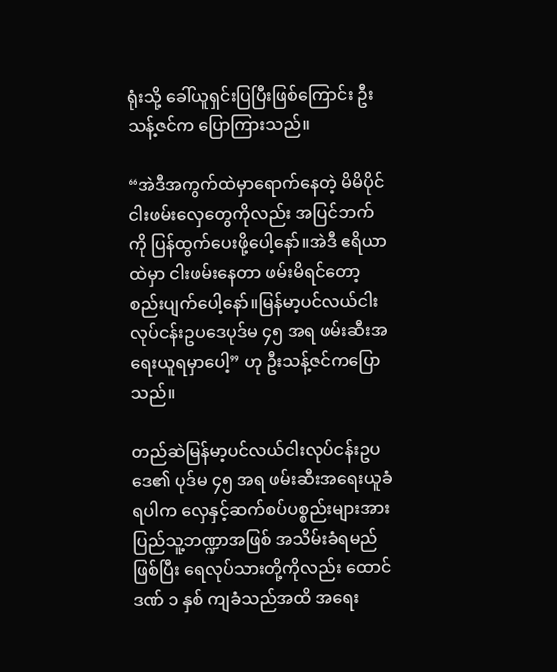ရုံးသို့ ခေါ်ယူရှင်းပြပြီးဖြစ်ကြောင်း ဦးသန့်ဇင်က ပြောကြားသည်။

“အဲဒီအကွက်ထဲမှာရောက်နေတဲ့ မိမိပိုင်ငါးဖမ်းလှေတွေကိုလည်း အပြင်ဘက်ကို ပြန်ထွက်ပေးဖို့ပေါ့နော်။အဲဒီ ဧရိယာထဲမှာ ငါးဖမ်းနေတာ ဖမ်းမိရင်တော့ စည်းပျက်ပေါ့နော်။မြန်မာ့ပင်လယ်ငါးလုပ်ငန်းဥပဒေပုဒ်မ ၄၅ အရ ဖမ်းဆီးအရေးယူရမှာပေါ့” ဟု ဦးသန့်ဇင်ကပြောသည်။

တည်ဆဲမြန်မာ့ပင်လယ်ငါးလုပ်ငန်းဥပဒေ၏ ပုဒ်မ ၄၅ အရ ဖမ်းဆီးအရေးယူခံရပါက လှေနှင့်ဆက်စပ်ပစ္စည်းများအား ပြည်သူ့ဘဏ္ဍာအဖြစ် အသိမ်းခံရမည်ဖြစ်ပြီး ရေလုပ်သားတို့ကိုလည်း ထောင်ဒဏ် ၁ နှစ် ကျခံသည်အထိ အရေး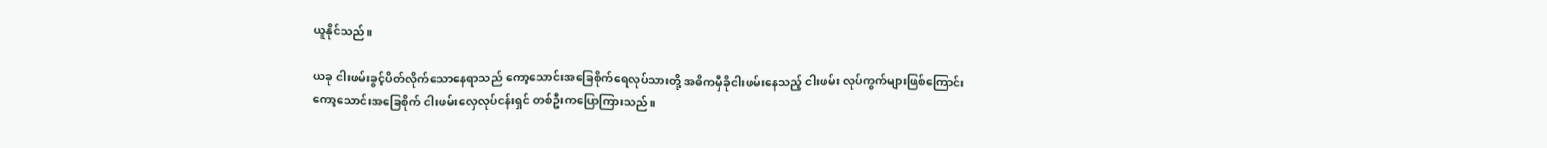ယူနိုင်သည်။

ယခု ငါးဖမ်းခွင့်ပိတ်လိုက်သောနေရာသည် ကော့သောင်းအခြေစိုက်ရေလုပ်သားတို့ အဓိကမှီခိုငါးဖမ်းနေသည့် ငါးဖမ်း လုပ်ကွက်များဖြစ်ကြောင်း ကော့သောင်းအခြေစိုက် ငါးဖမ်းလှေလုပ်ငန်းရှင် တစ်ဦးကပြောကြားသည်။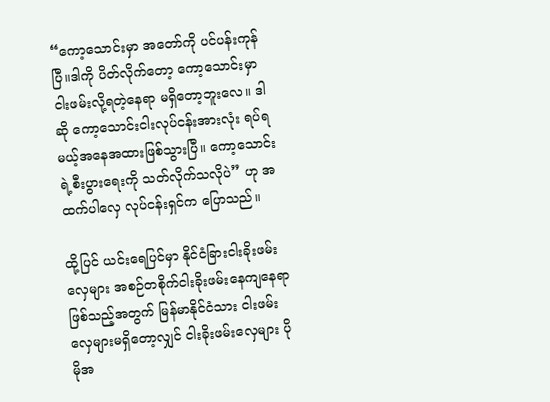“ကော့သောင်းမှာ အတော်ကို ပင်ပန်းကုန်ပြီ။ဒါကို ပိတ်လိုက်တော့ ကော့သောင်းမှာ ငါးဖမ်းလို့ရတဲ့နေရာ မရှိတော့ဘူးလေ။ ဒါဆို ကော့သောင်းငါးလုပ်ငန်းအားလုံး ရပ်ရမယ့်အနေအထားဖြစ်သွားပြီ။ ကော့သောင်းရဲ့စီးပွားရေးကို သတ်လိုက်သလိုပဲ” ဟု အထက်ပါလှေ လုပ်ငန်းရှင်က ပြောသည်။

ထို့ပြင် ယင်းရေပြင်မှာ နိုင်ငံခြားငါးခိုးဖမ်းလှေများ အစဉ်တစိုက်ငါးခိုးဖမ်းနေကျနေရာဖြစ်သည့်အတွက် မြန်မာနိုင်ငံသား ငါးဖမ်းလှေများမရှိတော့လျှင် ငါးခိုးဖမ်းလှေများ ပိုမိုအ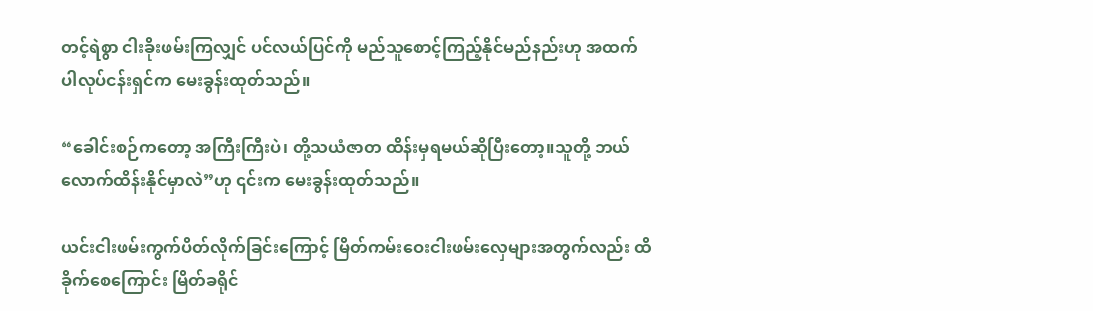တင့်ရဲစွာ ငါးခိုးဖမ်းကြလျှင် ပင်လယ်ပြင်ကို မည်သူစောင့်ကြည့်နိုင်မည်နည်းဟု အထက်ပါလုပ်ငန်းရှင်က မေးခွန်းထုတ်သည်။

“ခေါင်းစဉ်ကတော့ အကြီးကြီးပဲ၊ တို့သယံဇာတ ထိန်းမှရမယ်ဆိုပြီးတော့။သူတို့ ဘယ်လောက်ထိန်းနိုင်မှာလဲ”ဟု ၎င်းက မေးခွန်းထုတ်သည်။

ယင်းငါးဖမ်းကွက်ပိတ်လိုက်ခြင်းကြောင့် မြိတ်ကမ်းဝေးငါးဖမ်းလှေများအတွက်လည်း ထိခိုက်စေကြောင်း မြိတ်ခရိုင်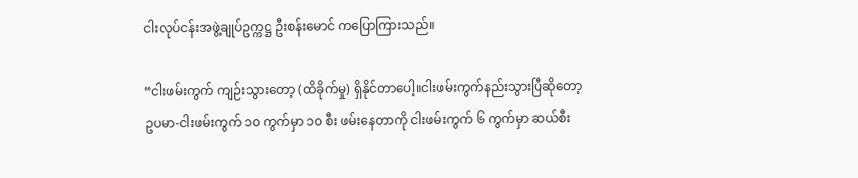ငါးလုပ်ငန်းအဖွဲ့ချုပ်ဥက္ကဋ္ဌ ဦးစန်းမောင် ကပြောကြားသည်။

“ငါးဖမ်းကွက် ကျဉ်းသွားတော့ (ထိခိုက်မှု) ရှိနိုင်တာပေါ့။ငါးဖမ်းကွက်နည်းသွားပြီဆိုတော့ ဥပမာ-ငါးဖမ်းကွက် ၁၀ ကွက်မှာ ၁၀ စီး ဖမ်းနေတာကို ငါးဖမ်းကွက် ၆ ကွက်မှာ ဆယ်စီး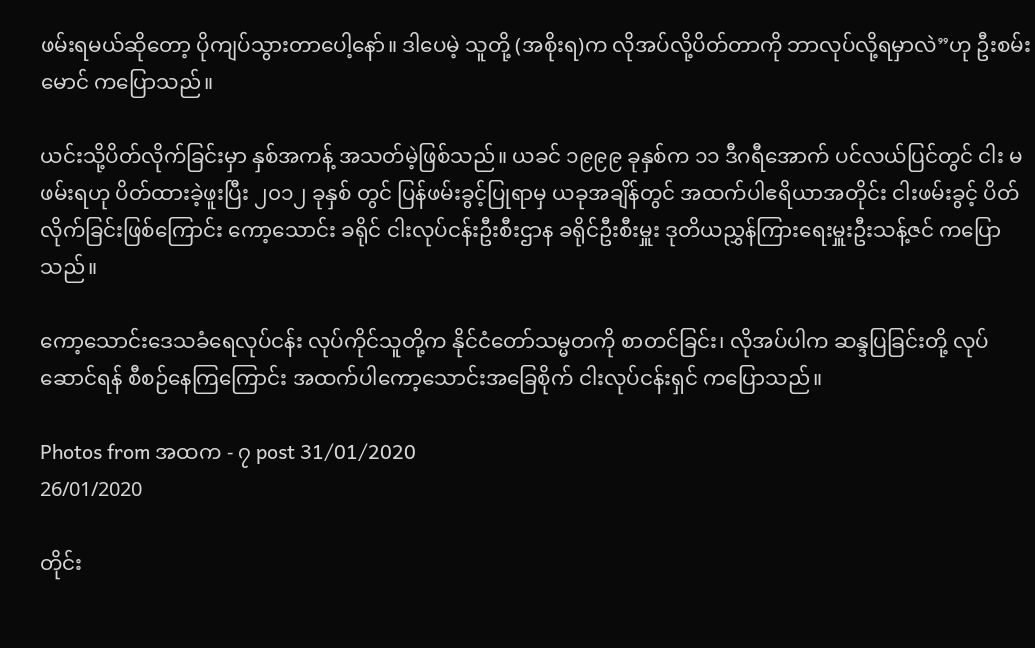ဖမ်းရမယ်ဆိုတော့ ပိုကျပ်သွားတာပေါ့နော်။ ဒါပေမဲ့ သူတို့ (အစိုးရ)က လိုအပ်လို့ပိတ်တာကို ဘာလုပ်လို့ရမှာလဲ”ဟု ဦးစမ်းမောင် ကပြောသည်။

ယင်းသို့ပိတ်လိုက်ခြင်းမှာ နှစ်အကန့် အသတ်မဲ့ဖြစ်သည်။ ယခင် ၁၉၉၉ ခုနှစ်က ၁၁ ဒီဂရီအောက် ပင်လယ်ပြင်တွင် ငါး မဖမ်းရဟု ပိတ်ထားခဲ့ဖူးပြီး ၂၀၁၂ ခုနှစ် တွင် ပြန်ဖမ်းခွင့်ပြုရာမှ ယခုအချိန်တွင် အထက်ပါဧရိယာအတိုင်း ငါးဖမ်းခွင့် ပိတ်လိုက်ခြင်းဖြစ်ကြောင်း ကော့သောင်း ခရိုင် ငါးလုပ်ငန်းဦးစီးဌာန ခရိုင်ဦးစီးမှူး ဒုတိယညွှန်ကြားရေးမှူးဦးသန့်ဇင် ကပြောသည်။

ကော့သောင်းဒေသခံရေလုပ်ငန်း လုပ်ကိုင်သူတို့က နိုင်ငံတော်သမ္မတကို စာတင်ခြင်း၊ လိုအပ်ပါက ဆန္ဒပြခြင်းတို့ လုပ်ဆောင်ရန် စီစဉ်နေကြကြောင်း အထက်ပါကော့သောင်းအခြေစိုက် ငါးလုပ်ငန်းရှင် ကပြောသည်။

Photos from အထက - ၇ post 31/01/2020
26/01/2020

တိုင်း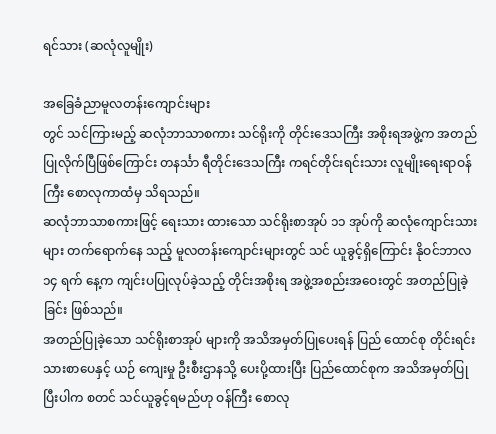ရင်သား (ဆလုံလူမျိုး)

အခြေခံညာမူလတန်းကျောင်းများ
တွင် သင်ကြားမည့် ဆလုံဘာသာစကား သင်ရိုးကို တိုင်းဒေသကြီး အစိုးရအဖွဲ့က အတည်ပြုလိုက်ပြီဖြစ်ကြောင်း တနင်္သာ ရီတိုင်းဒေသကြီး ကရင်တိုင်းရင်းသား လူမျိုးရေးရာဝန်ကြီး စောလုကာထံမှ သိရသည်။
ဆလုံဘာသာစကားဖြင့် ရေးသား ထားသော သင်ရိုးစာအုပ် ၁၁ အုပ်ကို ဆလုံကျောင်းသားများ တက်ရောက်နေ သည့် မူလတန်းကျောင်းများတွင် သင် ယူခွင့်ရှိကြောင်း နိုဝင်ဘာလ ၁၄ ရက် နေ့က ကျင်းပပြုလုပ်ခဲ့သည့် တိုင်းအစိုးရ အဖွဲ့အစည်းအဝေးတွင် အတည်ပြုခဲ့ခြင်း ဖြစ်သည်။
အတည်ပြုခဲ့သော သင်ရိုးစာအုပ် များကို အသိအမှတ်ပြုပေးရန် ပြည် ထောင်စု တိုင်းရင်းသားစာပေနှင့် ယဉ် ကျေးမှု ဦးစီးဌာနသို့ ပေးပို့ထားပြီး ပြည်ထောင်စုက အသိအမှတ်ပြုပြီးပါက စတင် သင်ယူခွင့်ရမည်ဟု ဝန်ကြီး စောလု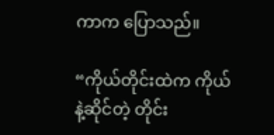ကာက ပြောသည်။

“ကိုယ်တိုင်းထဲက ကိုယ်နဲ့ဆိုင်တဲ့ တိုင်း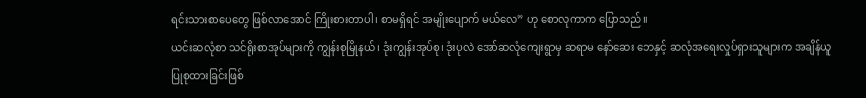ရင်းသားစာပေတွေ ဖြစ်လာအောင် ကြိုးစားတာပါ၊ စာမရှိရင် အမျိုးပျောက် မယ်လေ” ဟု စောလုကာက ပြောသည်။
ယင်းဆလုံစာ သင်ရိုးစာအုပ်များကို ကျွန်းစုမြိုနယ်၊ ဒုံးကျွန်းအုပ်စု၊ ဒုံးပုလဲ အော်ဆလုံကျေးရွာမှ ဆရာမ နော်ဆေး ဘေနှင့် ဆလုံအရေးလှုပ်ရှားသူများက အချိန်ယူပြုစုထားခြင်းဖြစ်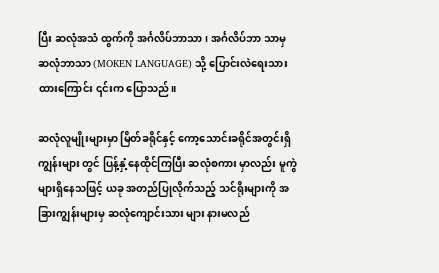ပြီး ဆလုံအသံ ထွက်ကို အင်္ဂလိပ်ဘာသာ၊ အင်္ဂလိပ်ဘာ သာမှ ဆလုံဘာသာ (MOKEN LANGUAGE) သို့ ပြောင်းလဲရေးသား ထားကြောင်း ၎င်းက ပြောသည်။

ဆလုံလူမျိုးများမှာ မြိတ်ခရိုင်နှင့် ကော့သောင်းခရိုင်အတွင်းရှိ ကျွန်းများ တွင် ပြန့်နှံ့နေထိုင်ကြပြီး ဆလုံစကား မှာလည်း မူကွဲများရှိနေသဖြင့် ယခု အတည်ပြုလိုက်သည့် သင်ရိုးများကို အခြားကျွန်းများမှ ဆလုံကျောင်းသား များ နားမလည်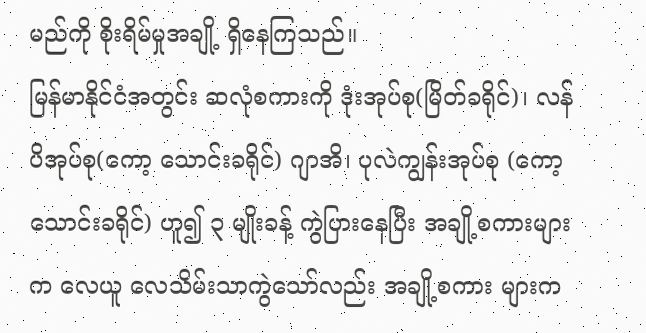မည်ကို စိုးရိမ်မှုအချို့ ရှိနေကြသည်။
မြန်မာနိုင်ငံအတွင်း ဆလုံစကားကို ဒုံးအုပ်စု(မြိတ်ခရိုင်)၊ လန်ပိအုပ်စု(ကော့ သောင်းခရိုင်) ဂျာအိ၊ ပုလဲကျွန်းအုပ်စု (ကော့သောင်းခရိုင်) ဟူ၍ ၃ မျိုးခန့် ကွဲပြားနေပြီး အချို့စကားများက လေယူ လေသိမ်းသာကွဲသော်လည်း အချို့စကား များက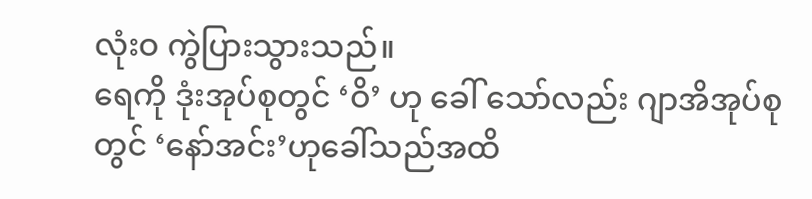လုံးဝ ကွဲပြားသွားသည်။
ရေကို ဒုံးအုပ်စုတွင် ‘ဝိ’ ဟု ခေါ် သော်လည်း ဂျာအိအုပ်စုတွင် ‘နော်အင်း’ဟုခေါ်သည်အထိ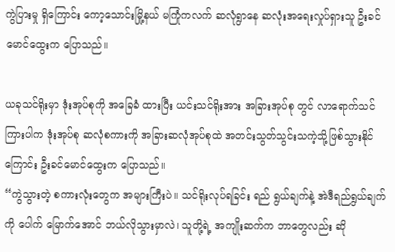ကွဲပြားမှု ရှိကြောင်း ကော့သောင်းမြို့နယ် မကြုံကလက် ဆလုံရွာနေ ဆလုံးအရေးလှုပ်ရှားသူ ဦးခင်မောင်ထွေးက ပြောသည်။

ယခုသင်ရိုးမှာ ဒုံးအုပ်စုကို အခြေခံ ထားပြီး ယင်းသင်ရိုးအား အခြားအုပ်စု တွင် လာရောက်သင်ကြားပါက ဒုံးအုပ်စု ဆလုံစကားကို အခြားဆလုံအုပ်စုထဲ အတင်းသွတ်သွင်းသကဲ့သို့ဖြစ်သွားနိုင် ကြောင်း ဦးခင်မောင်ထွေးက ပြောသည်။
“ကွဲသွားတဲ့ စကားလုံးတွေက အများကြီးပဲ။ သင်ရိုးလုပ်ရခြင်း ရည် ရွယ်ချက်နဲ့ အဲဒီရည်ရွယ်ချက်ကို ပေါက် မြောက်အောင် ဘယ်လိုသွားမှာလဲ၊ သူတို့ရဲ့ အကျိုးဆက်က ဘာတွေလည်း ဆို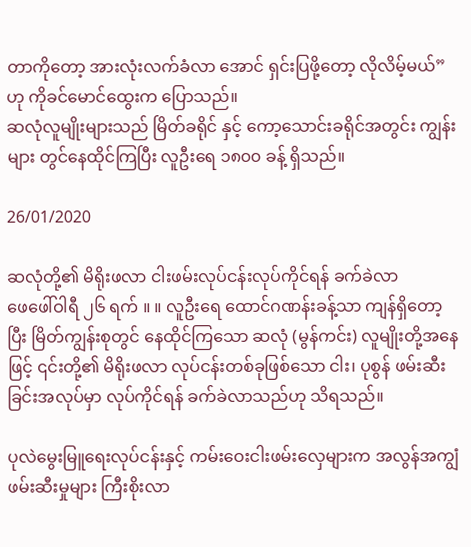တာကိုတော့ အားလုံးလက်ခံလာ အောင် ရှင်းပြဖို့တော့ လိုလိမ့်မယ်”ဟု ကိုခင်မောင်ထွေးက ပြောသည်။
ဆလုံလူမျိုးများသည် မြိတ်ခရိုင် နှင့် ကော့သောင်းခရိုင်အတွင်း ကျွန်းများ တွင်နေထိုင်ကြပြီး လူဦးရေ ၁၈၀၀ ခန့် ရှိသည်။

26/01/2020

ဆလုံတို့၏ မိရိုးဖလာ ငါးဖမ်းလုပ်ငန်းလုပ်ကိုင်ရန် ခက်ခဲလာ
ဖေဖေါ်ဝါရီ ၂၆ ရက် ။ ။ လူဦးရေ ထောင်ဂဏန်းခန့်သာ ကျန်ရှိတော့ပြီး မြိတ်ကျွန်းစုတွင် နေထိုင်ကြသော ဆလုံ (မွန်ကင်း) လူမျိုးတို့အနေဖြင့် ၎င်းတို့၏ မိရိုးဖလာ လုပ်ငန်းတစ်ခုဖြစ်သော ငါး၊ ပုစွန် ဖမ်းဆီးခြင်းအလုပ်မှာ လုပ်ကိုင်ရန် ခက်ခဲလာသည်ဟု သိရသည်။

ပုလဲမွေးမြူရေးလုပ်ငန်းနှင့် ကမ်းဝေးငါးဖမ်းလှေများက အလွန်အကျွံဖမ်းဆီးမှုများ ကြီးစိုးလာ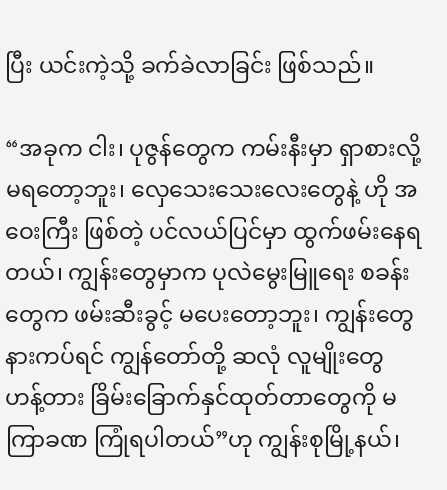ပြီး ယင်းကဲ့သို့ ခက်ခဲလာခြင်း ဖြစ်သည်။

“အခုက ငါး၊ ပုဇွန်တွေက ကမ်းနီးမှာ ရှာစားလို့ မရတော့ဘူး၊ လှေသေးသေးလေးတွေနဲ့ ဟို အဝေးကြီး ဖြစ်တဲ့ ပင်လယ်ပြင်မှာ ထွက်ဖမ်းနေရတယ်၊ ကျွန်းတွေမှာက ပုလဲမွေးမြူရေး စခန်းတွေက ဖမ်းဆီးခွင့် မပေးတော့ဘူး၊ ကျွန်းတွေနားကပ်ရင် ကျွန်တော်တို့ ဆလုံ လူမျိုးတွေ ဟန့်တား ခြိမ်းခြောက်နှင်ထုတ်တာတွေကို မကြာခဏ ကြုံရပါတယ်”ဟု ကျွန်းစုမြို့နယ်၊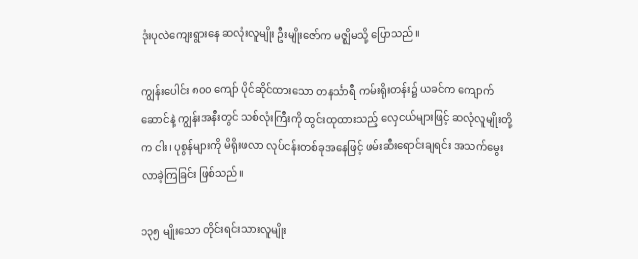ဒုံးပုလဲကျေးရွားနေ ဆလုံးလူမျိုး ဦးမျိုးဇော်က မဇ္ဈိမသို့ ပြောသည်။

ကျွန်းပေါင်း ၈၀၀ ကျော် ပိုင်ဆိုင်ထားသော တနင်္သာရီ ကမ်းရိုးတန်း၌ ယခင်က ကျောက်ဆောင်နဲ့ ကျွန်းအနီးတွင် သစ်လုံးကြီးကို ထွင်းထုထားသည့် လှေငယ်များဖြင့် ဆလုံလူမျိုးတို့က ငါး၊ ပုစွန်များကို မိရိုးဖလာ လုပ်ငန်းတစ်ခုအနေဖြင့် ဖမ်းဆီးရောင်းချရင်း အသက်မွေးလာခဲ့ကြခြင်း ဖြစ်သည်။

၁၃၅ မျိုးသော တိုင်းရင်းသားလူမျိုး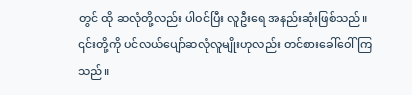တွင် ထို ဆလုံတို့လည်း ပါဝင်ပြီး လူဦးရေ အနည်းဆုံးဖြစ်သည်။ ၎င်းတို့ကို ပင်လယ်ပျော်ဆလုံလူမျိုးဟုလည်း တင်စားခေါ်ဝေါ်ကြသည်။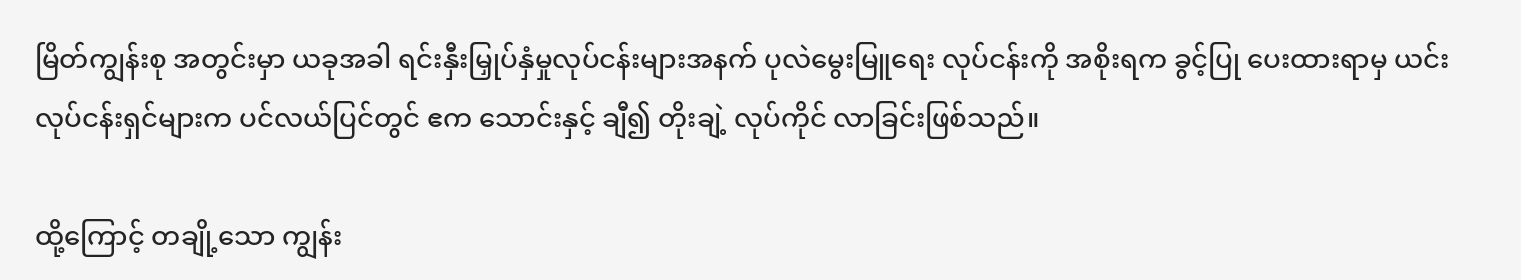မြိတ်ကျွန်းစု အတွင်းမှာ ယခုအခါ ရင်းနှီးမြှုပ်နှံမှုလုပ်ငန်းများအနက် ပုလဲမွေးမြူရေး လုပ်ငန်းကို အစိုးရက ခွင့်ပြု ပေးထားရာမှ ယင်း လုပ်ငန်းရှင်များက ပင်လယ်ပြင်တွင် ဧက သောင်းနှင့် ချီ၍ တိုးချဲ့ လုပ်ကိုင် လာခြင်းဖြစ်သည်။

ထို့ကြောင့် တချို့သော ကျွန်း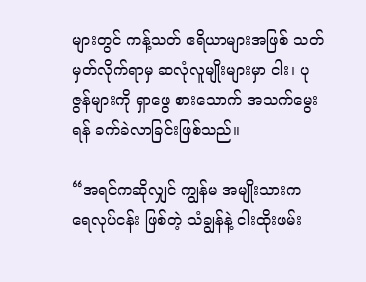များတွင် ကန့်သတ် ဧရိယာများအဖြစ် သတ်မှတ်လိုက်ရာမှ ဆလုံလူမျိုးများမှာ ငါး၊ ပုဇွန်များကို ရှာဖွေ စားသောက် အသက်မွေးရန် ခက်ခဲလာခြင်းဖြစ်သည်။

“အရင်ကဆိုလျှင် ကျွန်မ အမျိုးသားက ရေလုပ်ငန်း ဖြစ်တဲ့ သံချွန်နဲ့ ငါးထိုးဖမ်း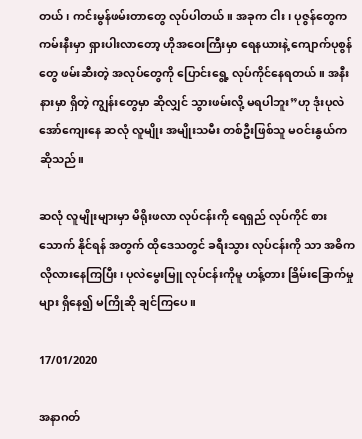တယ်၊ ကင်းမွန်ဖမ်းတာတွေ လုပ်ပါတယ်။ အခုက ငါး၊ ပုဇွန်တွေက ကမ်းနီးမှာ ရှားပါးလာတော့ ဟိုအဝေးကြီးမှာ ရေနယားနဲ့ ကျောက်ပုစွန်တွေ ဖမ်းဆီးတဲ့ အလုပ်တွေကို ပြောင်းရွေ့ လုပ်ကိုင်နေရတယ်။ အနီးနားမှာ ရှိတဲ့ ကျွန်းတွေမှာ ဆိုလျှင် သွားဖမ်းလို့ မရပါဘူး”ဟု ဒုံးပုလဲအော်ကျေးနေ ဆလုံ လူမျိုး အမျိုးသမီး တစ်ဦးဖြစ်သူ မဝင်းနွယ်က ဆိုသည်။

ဆလုံ လူမျိုးများမှာ မိရိုးဖလာ လုပ်ငန်းကို ရေရှည် လုပ်ကိုင် စားသောက် နိုင်ရန် အတွက် ထိုဒေသတွင် ခရီးသွား လုပ်ငန်းကို သာ အဓိက လိုလားနေကြပြီး၊ ပုလဲမွေးမြူ လုပ်ငန်းကိုမူ ဟန့်တား ခြိမ်းခြောက်မှုများ ရှိနေ၍ မကြိုဆို ချင်ကြပေ။

17/01/2020

အနာဂတ်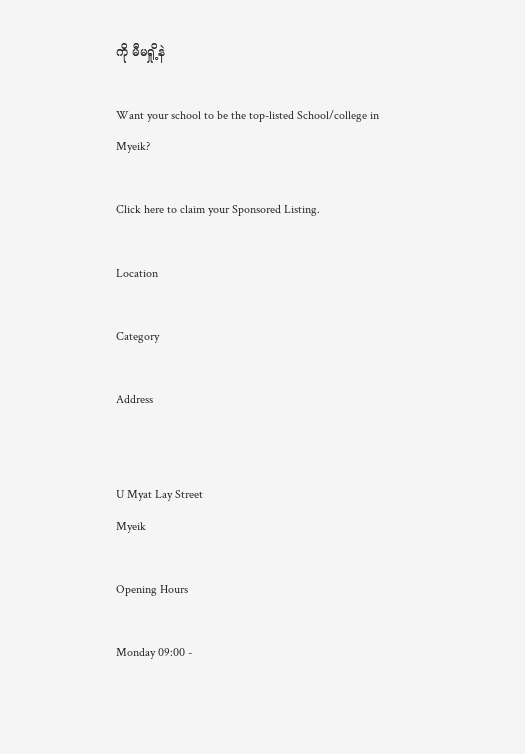ကို မီမရှို့နဲ

Want your school to be the top-listed School/college in Myeik?

Click here to claim your Sponsored Listing.

Location

Category

Address


U Myat Lay Street
Myeik

Opening Hours

Monday 09:00 -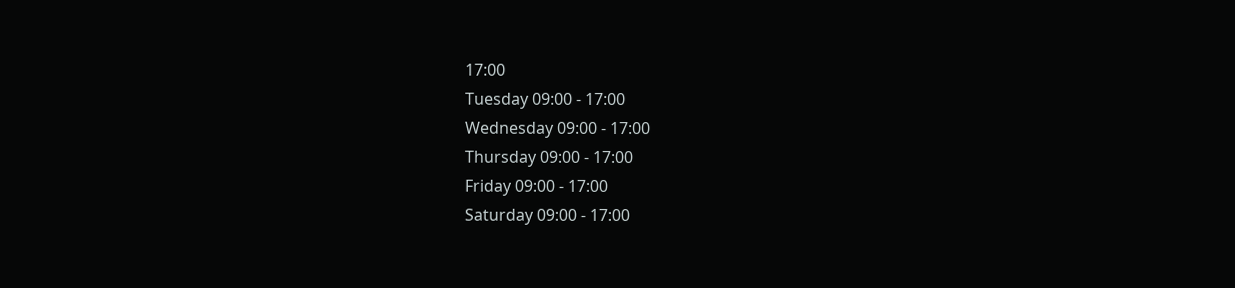17:00
Tuesday 09:00 - 17:00
Wednesday 09:00 - 17:00
Thursday 09:00 - 17:00
Friday 09:00 - 17:00
Saturday 09:00 - 17:00